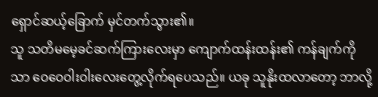ရှောင်ဆယ့်ခြောက် မှင်တက်သွား၏။
သူ သတိမမေ့ခင်ဆက်ကြားလေးမှာ ကျောက်ထန်းထန်း၏ ကန်ချက်ကိုသာ ဝေဝေဝါးဝါးလေးတွေ့လိုက်ရပေသည်။ ယခု သူနိုးထလာတော့ ဘာလို့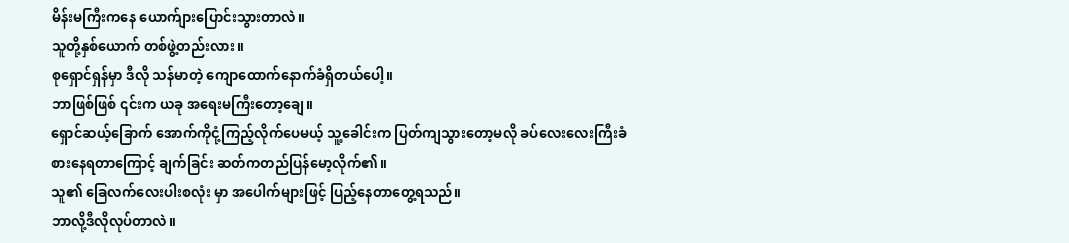မိန်းမကြီးကနေ ယောက်ျားပြောင်းသွားတာလဲ။
သူတို့နှစ်ယောက် တစ်ဖွဲ့တည်းလား။
စုရှောင်ရှန်မှာ ဒီလို သန်မာတဲ့ ကျောထောက်နောက်ခံရှိတယ်ပေါ့။
ဘာဖြစ်ဖြစ် ၎င်းက ယခု အရေးမကြီးတော့ချေ။
ရှောင်ဆယ့်ခြောက် အောက်ကိုငုံ့ကြည့်လိုက်ပေမယ့် သူ့ခေါင်းက ပြတ်ကျသွားတော့မလို ခပ်လေးလေးကြီးခံစားနေရတာကြောင့် ချက်ခြင်း ဆတ်ကတည်ပြန်မော့လိုက်၏။
သူ၏ ခြေလက်လေးပါးစလုံး မှာ အပေါက်များဖြင့် ပြည့်နေတာတွေ့ရသည်။
ဘာလို့ဒီလိုလုပ်တာလဲ။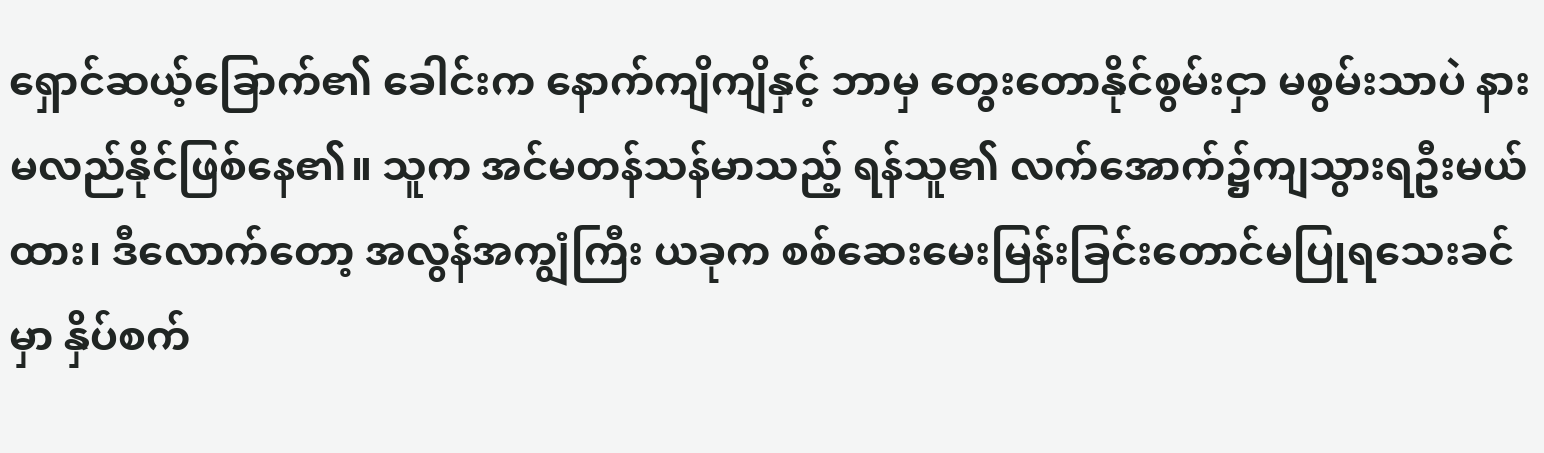ရှောင်ဆယ့်ခြောက်၏ ခေါင်းက နောက်ကျိကျိနှင့် ဘာမှ တွေးတောနိုင်စွမ်းငှာ မစွမ်းသာပဲ နားမလည်နိုင်ဖြစ်နေ၏။ သူက အင်မတန်သန်မာသည့် ရန်သူ၏ လက်အောက်၌ကျသွားရဦးမယ်ထား၊ ဒီလောက်တော့ အလွန်အကျွံကြီး ယခုက စစ်ဆေးမေးမြန်းခြင်းတောင်မပြုရသေးခင်မှာ နှိပ်စက်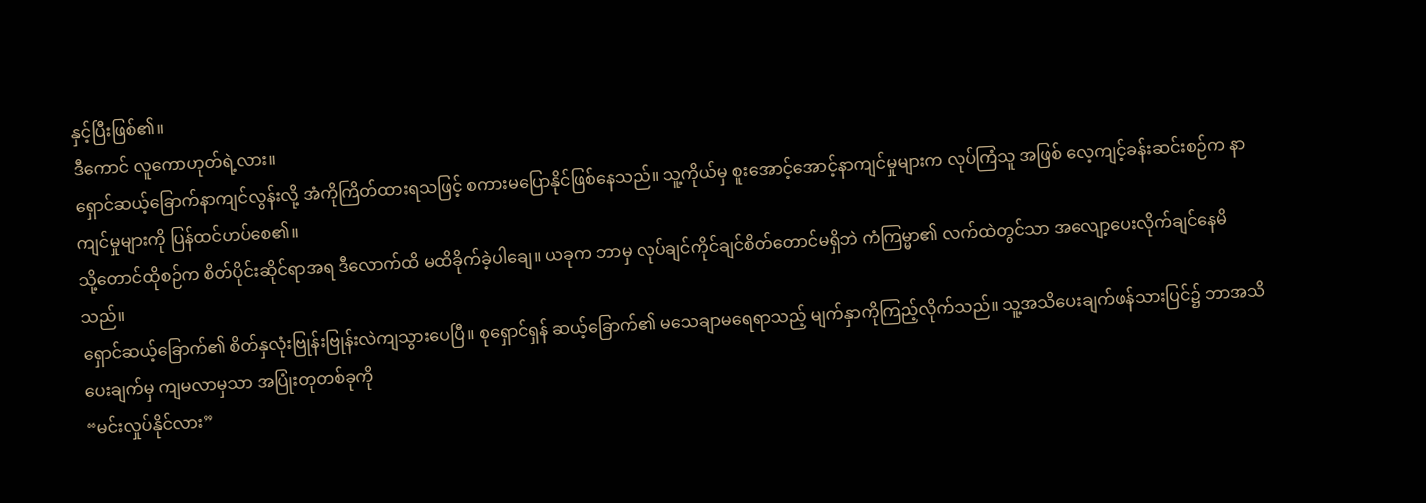နှင့်ပြီးဖြစ်၏။
ဒီကောင် လူကောဟုတ်ရဲ့လား။
ရှောင်ဆယ့်ခြောက်နာကျင်လွန်းလို့ အံကိုကြိတ်ထားရသဖြင့် စကားမပြောနိုင်ဖြစ်နေသည်။ သူ့ကိုယ်မှ စူးအောင့်အောင့်နာကျင်မှုများက လုပ်ကြံသူ အဖြစ် လေ့ကျင့်ခန်းဆင်းစဉ်က နာကျင်မှုများကို ပြန်ထင်ဟပ်စေ၏။
သို့တောင်ထိုစဉ်က စိတ်ပိုင်းဆိုင်ရာအရ ဒီလောက်ထိ မထိခိုက်ခဲ့ပါချေ။ ယခုက ဘာမှ လုပ်ချင်ကိုင်ချင်စိတ်တောင်မရှိဘဲ ကံကြမ္မာ၏ လက်ထဲတွင်သာ အလျော့ပေးလိုက်ချင်နေမိသည်။
ရှောင်ဆယ့်ခြောက်၏ စိတ်နှလုံးဗြုန်းဗြုန်းလဲကျသွားပေပြီ။ စုရှောင်ရှန် ဆယ့်ခြောက်၏ မသေချာမရေရာသည့် မျက်နှာကိုကြည့်လိုက်သည်။ သူ့အသိပေးချက်ဖန်သားပြင်၌ ဘာအသိပေးချက်မှ ကျမလာမှသာ အပြုံးတုတစ်ခုကို
“မင်းလှုပ်နိုင်လား”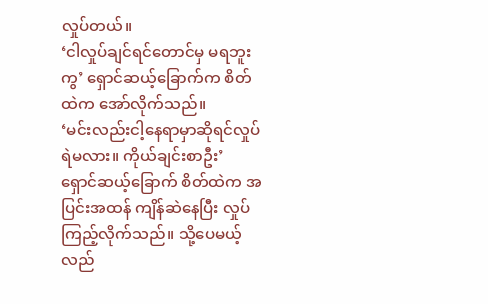လှုပ်တယ်။
‘ငါလှုပ်ချင်ရင်တောင်မှ မရဘူးကွ’ ရှောင်ဆယ့်ခြောက်က စိတ်ထဲက အော်လိုက်သည်။
‘မင်းလည်းငါ့နေရာမှာဆိုရင်လှုပ်ရဲမလား။ ကိုယ်ချင်းစာဦး’
ရှောင်ဆယ့်ခြောက် စိတ်ထဲက အပြင်းအထန် ကျိန်ဆဲနေပြီး လှုပ်ကြည့်လိုက်သည်။ သို့ပေမယ့် လည်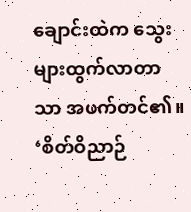ချောင်းထဲက သွေးများထွက်လာတာသာ အဖက်တင်၏။
‘စိတ်ဝိညာဉ်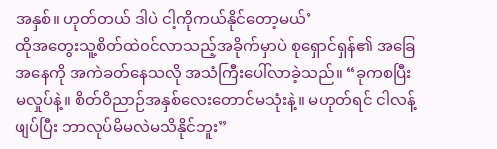အနှစ်။ ဟုတ်တယ် ဒါပဲ ငါ့ကိုကယ်နိုင်တော့မယ်’
ထိုအတွေးသူ့စိတ်ထဲ၀င်လာသည့်အခိုက်မှာပဲ စုရှောင်ရှန်၏ အခြေအနေကို အကဲခတ်နေသလို အသံကြီးပေါ်လာခဲ့သည်။ “ခုကစပြီး မလှုပ်နဲ့။ စိတ်ဝိညာဉ်အနှစ်လေးတောင်မသုံးနဲ့။ မဟုတ်ရင် ငါလန့်ဖျပ်ပြီး ဘာလုပ်မိမလဲမသိနိုင်ဘူး”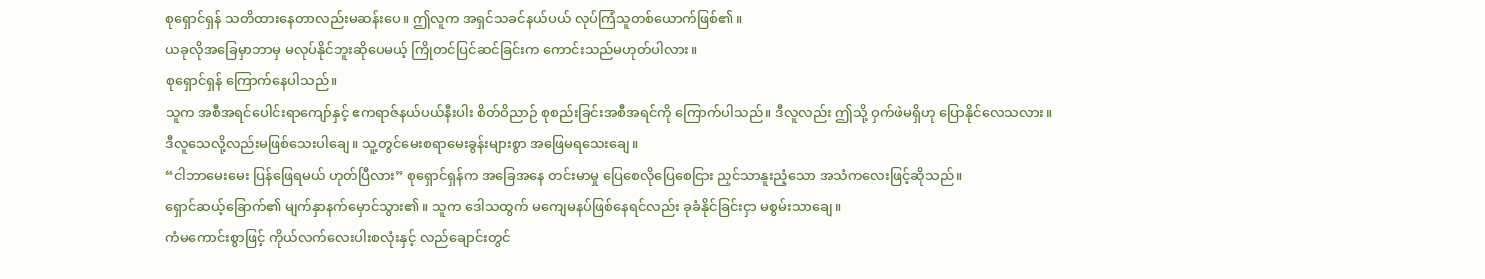စုရှောင်ရှန် သတိထားနေတာလည်းမဆန်းပေ။ ဤလူက အရှင်သခင်နယ်ပယ် လုပ်ကြံသူတစ်ယောက်ဖြစ်၏။
ယခုလိုအခြေမှာဘာမှ မလုပ်နိုင်ဘူးဆိုပေမယ့် ကြိုတင်ပြင်ဆင်ခြင်းက ကောင်းသည်မဟုတ်ပါလား။
စုရှောင်ရှန် ကြောက်နေပါသည်။
သူက အစီအရင်ပေါင်းရာကျော်နှင့် ဧကရာဇ်နယ်ပယ်နီးပါး စိတ်ဝိညာဉ် စုစည်းခြင်းအစီအရင်ကို ကြောက်ပါသည်။ ဒီလူလည်း ဤသို့ ဝှက်ဖဲမရှိဟု ပြောနိုင်လေသလား။
ဒီလူသေလို့လည်းမဖြစ်သေးပါချေ။ သူ့တွင်မေးစရာမေးခွန်းများစွာ အဖြေမရသေးချေ။
“ငါဘာမေးမေး ပြန်ဖြေရမယ် ဟုတ်ပြီလား” စုရှောင်ရှန်က အခြေအနေ တင်းမာမှု ပြေစေလိုပြေစေငြား ညှင်သာနူးညံ့သော အသံကလေးဖြင့်ဆိုသည်။
ရှောင်ဆယ့်ခြောက်၏ မျက်နှာနက်မှောင်သွား၏။ သူက ဒေါသထွက် မကျေမနပ်ဖြစ်နေရင်လည်း ခုခံနိုင်ခြင်းငှာ မစွမ်းသာချေ။
ကံမကောင်းစွာဖြင့် ကိုယ်လက်လေးပါးစလုံးနှင့် လည်ချောင်းတွင်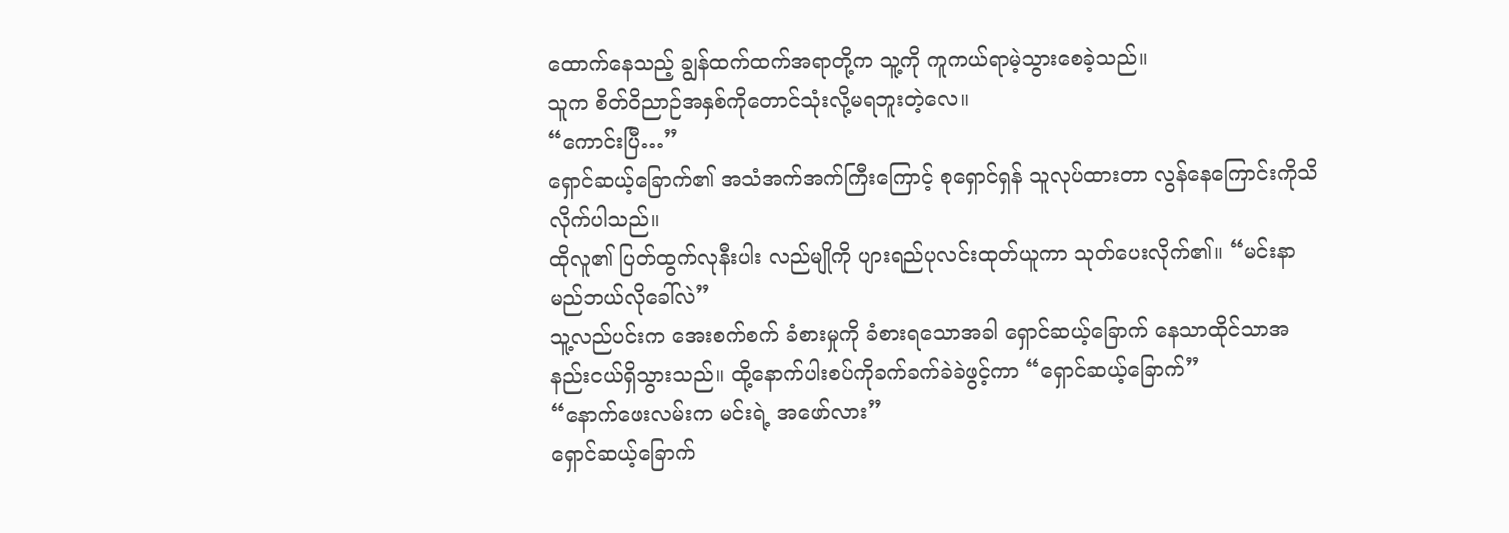ထောက်နေသည့် ချွန်ထက်ထက်အရာတို့က သူ့ကို ကူကယ်ရာမဲ့သွားစေခဲ့သည်။
သူက စိတ်ဝိညာဉ်အနှစ်ကိုတောင်သုံးလို့မရဘူးတဲ့လေ။
“ကောင်းပြီ…”
ရှောင်ဆယ့်ခြောက်၏ အသံအက်အက်ကြီးကြောင့် စုရှောင်ရှန် သူလုပ်ထားတာ လွန်နေကြောင်းကိုသိလိုက်ပါသည်။
ထိုလူ၏ ပြတ်ထွက်လုနီးပါး လည်မျိုကို ပျားရည်ပုလင်းထုတ်ယူကာ သုတ်ပေးလိုက်၏။ “မင်းနာမည်ဘယ်လိုခေါ်လဲ”
သူ့လည်ပင်းက အေးစက်စက် ခံစားမှုကို ခံစားရသောအခါ ရှောင်ဆယ့်ခြောက် နေသာထိုင်သာအနည်းငယ်ရှိသွားသည်။ ထို့နောက်ပါးစပ်ကိုခက်ခက်ခဲခဲဖွင့်ကာ “ရှောင်ဆယ့်ခြောက်”
“နောက်ဖေးလမ်းက မင်းရဲ့ အဖော်လား”
ရှောင်ဆယ့်ခြောက်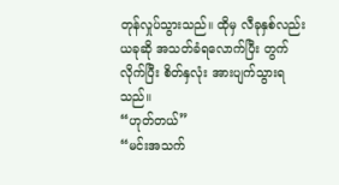တုန်လှုပ်သွားသည်။ ထိုမှ လီခုနှစ်လည်း ယခုဆို အသတ်ခံရလောက်ပြီး တွက်လိုက်ပြီး စိတ်နှလုံး အားပျက်သွားရသည်။
“ဟုတ်တယ်”
“မင်းအသက်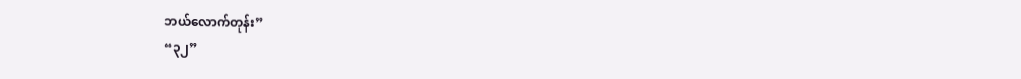ဘယ်လောက်တုန်း”
“၃၂”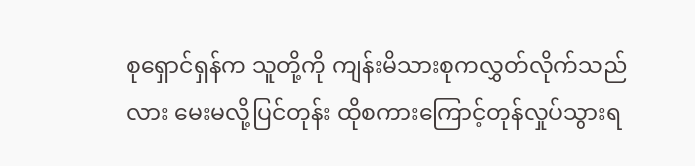စုရှောင်ရှန်က သူတို့ကို ကျန်းမိသားစုကလွှတ်လိုက်သည်လား မေးမလို့ပြင်တုန်း ထိုစကားကြောင့်တုန်လှုပ်သွားရ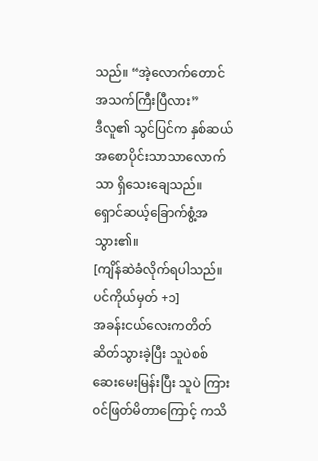သည်။ “အဲ့လောက်တောင် အသက်ကြီးပြီလား”
ဒီလူ၏ သွင်ပြင်က နှစ်ဆယ်အစောပိုင်းသာသာလောက်သာ ရှိသေးချေသည်။
ရှောင်ဆယ့်ခြောက်စွံ့အသွား၏။
[ကျိန်ဆဲခံလိုက်ရပါသည်။ ပင်ကိုယ်မှတ် +၁]
အခန်းငယ်လေးကတိတ်ဆိတ်သွားခဲ့ပြီး သူပဲစစ်ဆေးမေးမြန်းပြီး သူပဲ ကြား၀င်ဖြတ်မိတာကြောင့် ကသိ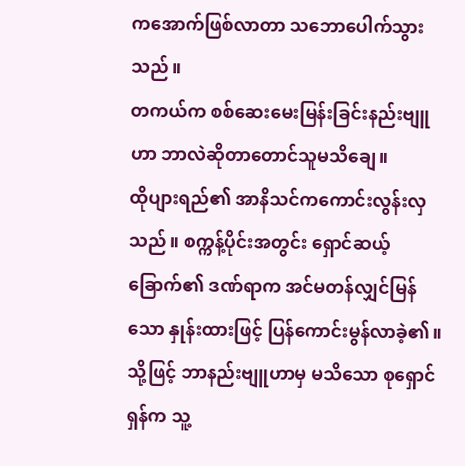ကအောက်ဖြစ်လာတာ သဘောပေါက်သွားသည်။
တကယ်က စစ်ဆေးမေးမြန်းခြင်းနည်းဗျူဟာ ဘာလဲဆိုတာတောင်သူမသိချေ။
ထိုပျားရည်၏ အာနိသင်ကကောင်းလွန်းလှသည်။ စက္ကန့်ပိုင်းအတွင်း ရှောင်ဆယ့်ခြောက်၏ ဒဏ်ရာက အင်မတန်လျှင်မြန်သော နှုန်းထားဖြင့် ပြန်ကောင်းမွန်လာခဲ့၏။
သို့ဖြင့် ဘာနည်းဗျူဟာမှ မသိသော စုရှောင်ရှန်က သူ့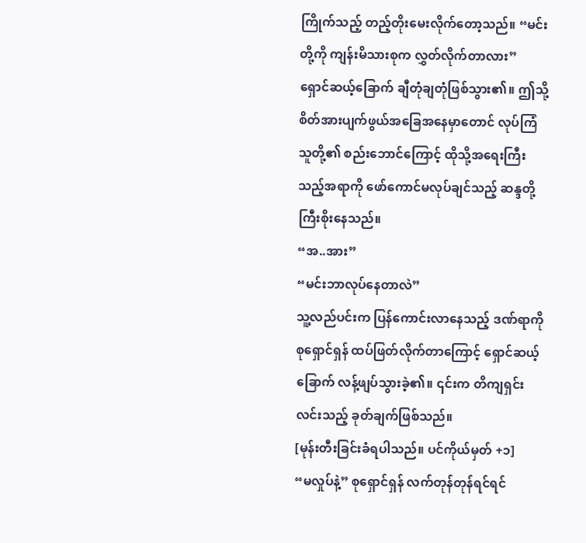ကြိုက်သည့် တည့်တိုးမေးလိုက်တော့သည်။ “မင်းတို့ကို ကျန်းမိသားစုက လွှတ်လိုက်တာလား”
ရှောင်ဆယ့်ခြောက် ချီတုံချတုံဖြစ်သွား၏။ ဤသို့ စိတ်အားပျက်ဖွယ်အခြေအနေမှာတောင် လုပ်ကြံသူတို့၏ စည်းဘောင်ကြောင့် ထိုသို့အရေးကြီးသည့်အရာကို ဖော်ကောင်မလုပ်ချင်သည့် ဆန္ဒတို့ ကြီးစိုးနေသည်။
“အ..အား”
“မင်းဘာလုပ်နေတာလဲ”
သူ့လည်ပင်းက ပြန်ကောင်းလာနေသည့် ဒဏ်ရာကို စုရှောင်ရှန် ထပ်ဖြတ်လိုက်တာကြောင့် ရှောင်ဆယ့်ခြောက် လန့်ဖျပ်သွားခဲ့၏။ ၎င်းက တိကျရှင်းလင်းသည့် ခုတ်ချက်ဖြစ်သည်။
[မုန်းတီးခြင်းခံရပါသည်။ ပင်ကိုယ်မှတ် +၁]
“မလှုပ်နဲ့” စုရှောင်ရှန် လက်တုန်တုန်ရင်ရင်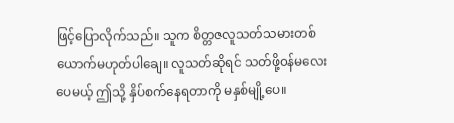ဖြင့်ပြောလိုက်သည်။ သူက စိတ္တဇလူသတ်သမားတစ်ယောက်မဟုတ်ပါချေ။ လူသတ်ဆိုရင် သတ်ဖို့၀န်မလေးပေမယ့် ဤသို့ နှိပ်စက်နေရတာကို မနှစ်မျို့ပေ။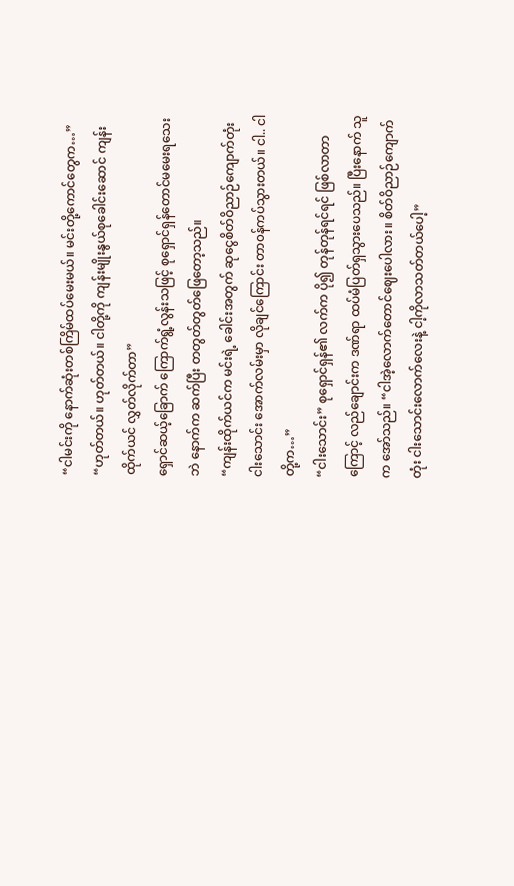“ငါမင်းကို နောက်ဆုံးတစ်ကြိမ်ထပ်မေးမယ်။ မင်းတို့ကောင်တွေက…”
“ဟုတ်တယ်။ ဟုတ်တယ်။ ငါတို့ကို ကျန်းမျိုးနွယ်စုခေါင်းဆောင် ကျန်းထိုက်ယင် လွှတ်လိုက်တာ”
ရှောင်ဆယ့်ခြောက် ကြောက်ရွံ့လွန်းသဖြင့် စုရှောင်ရှန်တောင်မမေးရသေးဘဲ နောက်က ဆက်ပြီး တတွတ်တွတ်ဖြေတော့သည်။
“ကျန်းထိုက်ယင်က မင်းရဲ့ ခေါင်းအတွက် ဆုငွေစိတ်ဝိညာဉ်ကျောက်တုံး ငါးသောင်း အောက်လမ်းမှာ လိုချင်ကြောင်း တာ၀န်ကပ်သွားတယ်။ ငါ.. ငါတို့က…”
“ငါးသောင်း” စုရှောင်ရှန်၏ လက်က ပို၍ တုန်တုန်ရင်ရင် ဖြစ်လာတာကြောင့် လည်ချောင်းက ဒဏ်ရာ ထပ်မံပြတ်ရှသွားပေသည်။ ပြီးနောက် သူက အော်သည်။ “ငါအဲ့လောက်တောင်ဈေးပေါလား။ စိတ်ဝိညာဉ်ကျောက်တုံး ငါးသောင်းလောက်လေးနဲ့ ငါ့ကိုလာသတ်တယ်ပေါ့”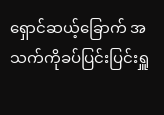ရှောင်ဆယ့်ခြောက် အသက်ကိုခပ်ပြင်းပြင်းရှူ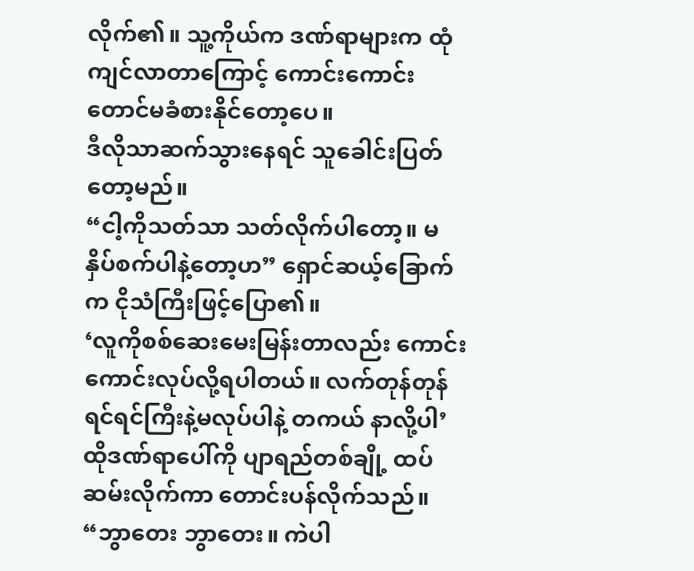လိုက်၏။ သူ့ကိုယ်က ဒဏ်ရာများက ထုံကျင်လာတာကြောင့် ကောင်းကောင်းတောင်မခံစားနိုင်တော့ပေ။
ဒီလိုသာဆက်သွားနေရင် သူခေါင်းပြတ်တော့မည်။
“ငါ့ကိုသတ်သာ သတ်လိုက်ပါတော့။ မနှိပ်စက်ပါနဲ့တော့ဟ” ရှောင်ဆယ့်ခြောက်က ငိုသံကြီးဖြင့်ပြော၏။
‘လူကိုစစ်ဆေးမေးမြန်းတာလည်း ကောင်းကောင်းလုပ်လို့ရပါတယ်။ လက်တုန်တုန်ရင်ရင်ကြီးနဲ့မလုပ်ပါနဲ့ တကယ် နာလို့ပါ’
ထိုဒဏ်ရာပေါ်ကို ပျာရည်တစ်ချို့ ထပ်ဆမ်းလိုက်ကာ တောင်းပန်လိုက်သည်။ “ဘွာတေး ဘွာတေး။ ကဲပါ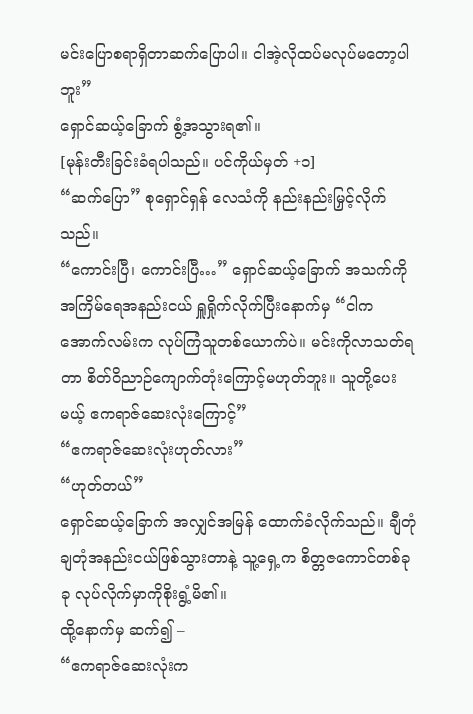မင်းပြောစရာရှိတာဆက်ပြောပါ။ ငါအဲ့လိုထပ်မလုပ်မတော့ပါဘူး”
ရှောင်ဆယ့်ခြောက် စွံ့အသွားရ၏။
[မုန်းတီးခြင်းခံရပါသည်။ ပင်ကိုယ်မှတ် +၁]
“ဆက်ပြော” စုရှောင်ရှန် လေသံကို နည်းနည်းမြှင့်လိုက်သည်။
“ကောင်းပြီ၊ ကောင်းပြီ…” ရှောင်ဆယ့်ခြောက် အသက်ကို အကြိမ်ရေအနည်းငယ် ရှူရှိုက်လိုက်ပြီးနောက်မှ “ငါက အောက်လမ်းက လုပ်ကြံသူတစ်ယောက်ပဲ။ မင်းကိုလာသတ်ရတာ စိတ်ဝိညာဉ်ကျောက်တုံးကြောင့်မဟုတ်ဘူး။ သူတို့ပေးမယ့် ဧကရာဇ်ဆေးလုံးကြောင့်”
“ဧကရာဇ်ဆေးလုံးဟုတ်လား”
“ဟုတ်တယ်”
ရှောင်ဆယ့်ခြောက် အလျှင်အမြန် ထောက်ခံလိုက်သည်။ ချီတုံချတုံအနည်းငယ်ဖြစ်သွားတာနဲ့ သူ့ရှေ့က စိတ္တဇကောင်တစ်ခုခု လုပ်လိုက်မှာကိုစိုးရွံ့မိ၏။
ထို့နောက်မှ ဆက်၍ –
“ဧကရာဇ်ဆေးလုံးက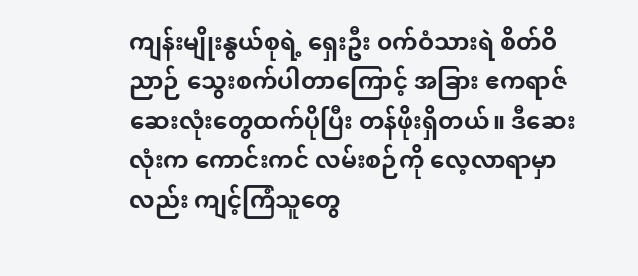ကျန်းမျိုးနွယ်စုရဲ့ ရှေးဦး ၀က်ဝံသားရဲ စိတ်ဝိညာဉ် သွေးစက်ပါတာကြောင့် အခြား ဧကရာဇ်ဆေးလုံးတွေထက်ပိုပြီး တန်ဖိုးရှိတယ်။ ဒီဆေးလုံးက ကောင်းကင် လမ်းစဉ်ကို လေ့လာရာမှာလည်း ကျင့်ကြံသူတွေ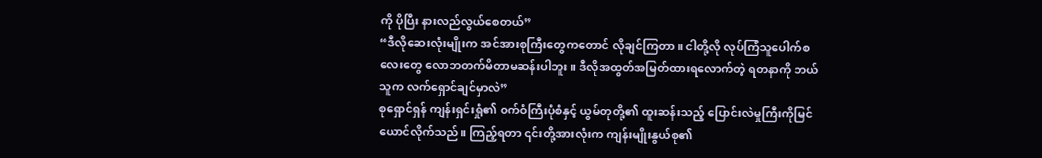ကို ပိုပြီး နားလည်လွယ်စေတယ်”
“ဒီလိုဆေးလုံးမျိုးက အင်အားစုကြီးတွေကတောင် လိုချင်ကြတာ။ ငါတို့လို လုပ်ကြံသူပေါက်စလေးတွေ လောဘတက်မိတာမဆန်းပါဘူး။ ဒီလိုအထွတ်အမြတ်ထားရလောက်တဲ့ ရတနာကို ဘယ်သူက လက်ရှောင်ချင်မှာလဲ”
စုရှောင်ရှန် ကျန်းရှင်းရှုံ၏ ၀က်ဝံကြီးပုံစံနှင့် ယွမ်တုတို့၏ ထူးဆန်းသည့် ပြောင်းလဲမှုကြီးကိုမြင်ယောင်လိုက်သည်။ ကြည့်ရတာ ၎င်းတို့အားလုံးက ကျန်းမျိုးနွယ်စု၏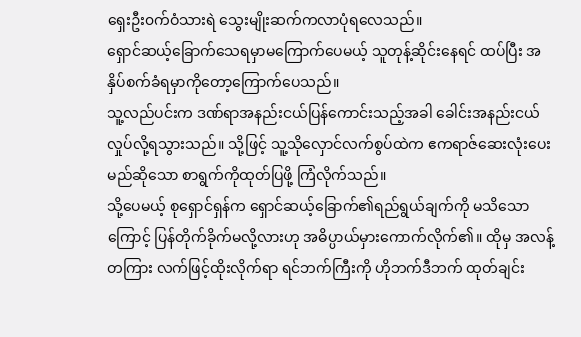ရှေးဦး၀က်ဝံသားရဲ သွေးမျိုးဆက်ကလာပုံရလေသည်။
ရှောင်ဆယ့်ခြောက်သေရမှာမကြောက်ပေမယ့် သူတုန့်ဆိုင်းနေရင် ထပ်ပြီး အနှိပ်စက်ခံရမှာကိုတော့ကြောက်ပေသည်။
သူ့လည်ပင်းက ဒဏ်ရာအနည်းငယ်ပြန်ကောင်းသည့်အခါ ခေါင်းအနည်းငယ်လှုပ်လို့ရသွားသည်။ သို့ဖြင့် သူ့သိုလှောင်လက်စွပ်ထဲက ဧကရာဇ်ဆေးလုံးပေးမည်ဆိုသော စာရွက်ကိုထုတ်ပြဖို့ ကြံလိုက်သည်။
သို့ပေမယ့် စုရှောင်ရှန်က ရှောင်ဆယ့်ခြောက်၏ရည်ရွယ်ချက်ကို မသိသောကြောင့် ပြန်တိုက်ခိုက်မလို့လားဟု အဓိပ္ပာယ်မှားကောက်လိုက်၏။ ထိုမှ အလန့်တကြား လက်ဖြင့်ထိုးလိုက်ရာ ရင်ဘက်ကြီးကို ဟိုဘက်ဒီဘက် ထုတ်ချင်း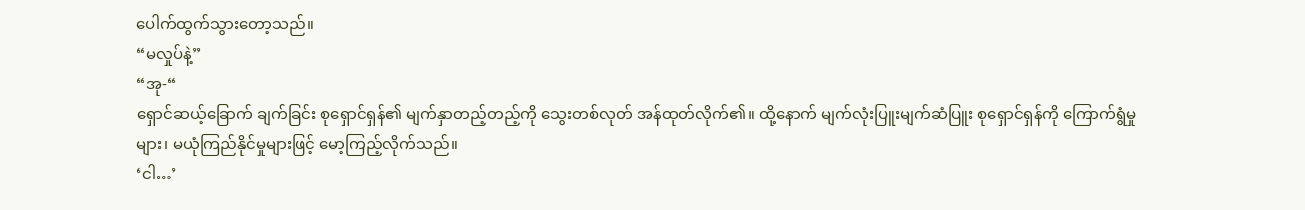ပေါက်ထွက်သွားတော့သည်။
“မလှုပ်နဲ့”
“အု-“
ရှောင်ဆယ့်ခြောက် ချက်ခြင်း စုရှောင်ရှန်၏ မျက်နှာတည့်တည့်ကို သွေးတစ်လုတ် အန်ထုတ်လိုက်၏။ ထို့နောက် မျက်လုံးပြူးမျက်ဆံပြူး စုရှောင်ရှန်ကို ကြောက်ရွံမှုများ၊ မယုံကြည်နိုင်မှုများဖြင့် မော့ကြည့်လိုက်သည်။
‘ငါ…’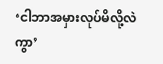‘ငါဘာအမှားလုပ်မိလို့လဲကွာ’